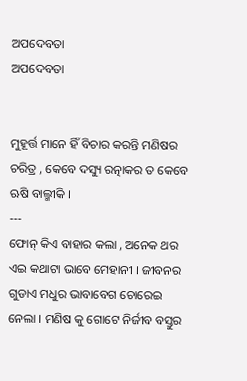ଅପଦେବତା
ଅପଦେବତା


ମୁହୂର୍ତ୍ତ ମାନେ ହିଁ ବିଚାର କରନ୍ତି ମଣିଷର
ଚରିତ୍ର , କେବେ ଦସ୍ୟୁ ରତ୍ନାକର ତ କେବେ ଋଷି ବାଲ୍ମୀକି ।
---
ଫୋନ୍ କିଏ ବାହାର କଲା , ଅନେକ ଥର ଏଇ କଥାଟା ଭାବେ ମେହାନୀ । ଜୀବନର ଗୁଡାଏ ମଧୁର ଭାବାବେଗ ଚୋରେଇ ନେଲା । ମଣିଷ କୁ ଗୋଟେ ନିର୍ଜୀବ ବସ୍ତୁର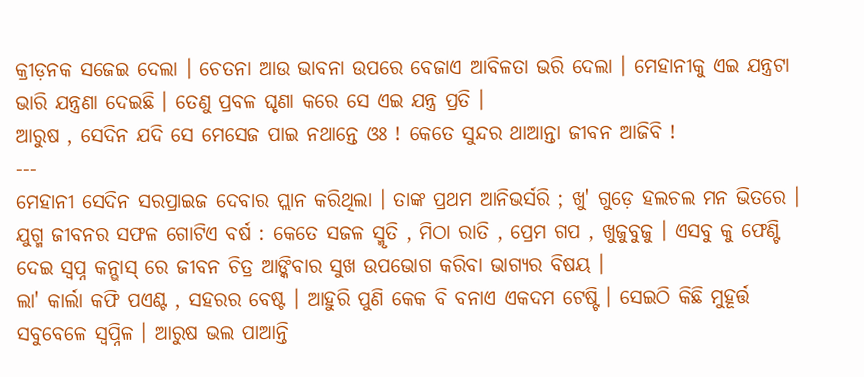କ୍ରୀଡ଼ନକ ସଜେଇ ଦେଲା । ଚେତନା ଆଉ ଭାବନା ଉପରେ ବେଜାଏ ଆବିଳତା ଭରି ଦେଲା । ମେହାନୀକୁ ଏଇ ଯନ୍ତ୍ରଟା ଭାରି ଯନ୍ତ୍ରଣା ଦେଇଛି । ତେଣୁ ପ୍ରବଳ ଘୃଣା କରେ ସେ ଏଇ ଯନ୍ତ୍ର ପ୍ରତି ।
ଆରୁଷ , ସେଦିନ ଯଦି ସେ ମେସେଜ ପାଇ ନଥାନ୍ତେ ଓଃ ! କେତେ ସୁନ୍ଦର ଥାଆନ୍ତା ଜୀବନ ଆଜିବି !
---
ମେହାନୀ ସେଦିନ ସରପ୍ରାଇଜ ଦେବାର ପ୍ଲାନ କରିଥିଲା । ତାଙ୍କ ପ୍ରଥମ ଆନିଭର୍ସରି ; ଖୁ' ଗୁଡ଼େ ହଲଚଲ ମନ ଭିତରେ । ଯୁଗ୍ମ ଜୀବନର ସଫଳ ଗୋଟିଏ ବର୍ଷ : କେତେ ସଜଳ ସ୍ମୃତି , ମିଠା ରାତି , ପ୍ରେମ ଗପ , ଖୁଜୁବୁଜୁ । ଏସବୁ କୁ ଫେଣ୍ଟି ଦେଇ ସ୍ୱପ୍ନ କନ୍ଭାସ୍ ରେ ଜୀବନ ଚିତ୍ର ଆଙ୍କିବାର ସୁଖ ଉପଭୋଗ କରିବା ଭାଗ୍ୟର ବିଷୟ ।
ଲା' କାର୍ଲା କଫି ପଏଣ୍ଟ , ସହରର ବେଷ୍ଟ । ଆହୁରି ପୁଣି କେକ ବି ବନାଏ ଏକଦମ ଟେଷ୍ଟି । ସେଇଠି କିଛି ମୁହୂର୍ତ୍ତ ସବୁବେଳେ ସ୍ୱପ୍ନିଳ । ଆରୁଷ ଭଲ ପାଆନ୍ତି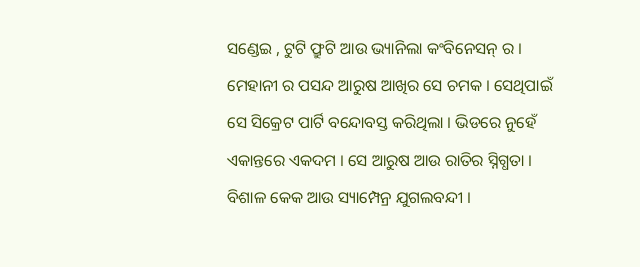ସଣ୍ଡେଇ , ଟୁଟି ଫ୍ରୁଟି ଆଉ ଭ୍ୟାନିଲା କଂବିନେସନ୍ ର । ମେହାନୀ ର ପସନ୍ଦ ଆରୁଷ ଆଖିର ସେ ଚମକ । ସେଥିପାଇଁ ସେ ସିକ୍ରେଟ ପାର୍ଟି ବନ୍ଦୋବସ୍ତ କରିଥିଲା । ଭିଡରେ ନୁହେଁ ଏକାନ୍ତରେ ଏକଦମ । ସେ ଆରୁଷ ଆଉ ରାତିର ସ୍ନିଗ୍ଧତା । ବିଶାଳ କେକ ଆଉ ସ୍ୟାମ୍ପେନ୍ର ଯୁଗଲବନ୍ଦୀ ।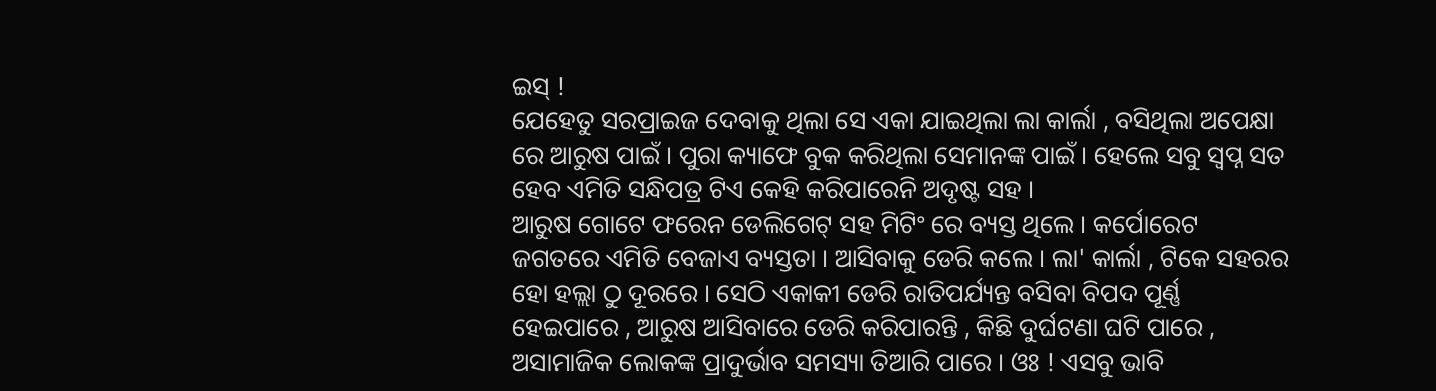ଇସ୍ !
ଯେହେତୁ ସରପ୍ରାଇଜ ଦେବାକୁ ଥିଲା ସେ ଏକା ଯାଇଥିଲା ଲା କାର୍ଲା , ବସିଥିଲା ଅପେକ୍ଷା ରେ ଆରୁଷ ପାଇଁ । ପୁରା କ୍ୟାଫେ ବୁକ କରିଥିଲା ସେମାନଙ୍କ ପାଇଁ । ହେଲେ ସବୁ ସ୍ୱପ୍ନ ସତ ହେବ ଏମିତି ସନ୍ଧିପତ୍ର ଟିଏ କେହି କରିପାରେନି ଅଦୃଷ୍ଟ ସହ ।
ଆରୁଷ ଗୋଟେ ଫରେନ ଡେଲିଗେଟ୍ ସହ ମିଟିଂ ରେ ବ୍ୟସ୍ତ ଥିଲେ । କର୍ପୋରେଟ ଜଗତରେ ଏମିତି ବେଜାଏ ବ୍ୟସ୍ତତା । ଆସିବାକୁ ଡେରି କଲେ । ଲା' କାର୍ଲା , ଟିକେ ସହରର ହୋ ହଲ୍ଲା ଠୁ ଦୂରରେ । ସେଠି ଏକାକୀ ଡେରି ରାତିପର୍ଯ୍ୟନ୍ତ ବସିବା ବିପଦ ପୂର୍ଣ୍ଣ ହେଇପାରେ , ଆରୁଷ ଆସିବାରେ ଡେରି କରିପାରନ୍ତି , କିଛି ଦୁର୍ଘଟଣା ଘଟି ପାରେ , ଅସାମାଜିକ ଲୋକଙ୍କ ପ୍ରାଦୁର୍ଭାବ ସମସ୍ୟା ତିଆରି ପାରେ । ଓଃ ! ଏସବୁ ଭାବି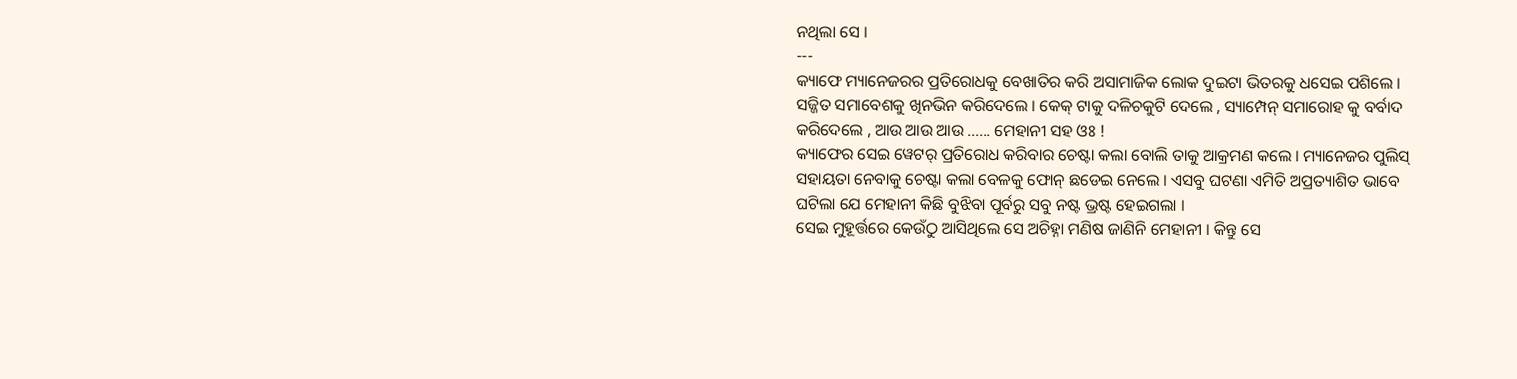ନଥିଲା ସେ ।
---
କ୍ୟାଫେ ମ୍ୟାନେଜରର ପ୍ରତିରୋଧକୁ ବେଖାତିର କରି ଅସାମାଜିକ ଲୋକ ଦୁଇଟା ଭିତରକୁ ଧସେଇ ପଶିଲେ । ସଜ୍ଜିତ ସମାବେଶକୁ ଖିନଭିନ କରିଦେଲେ । କେକ୍ ଟାକୁ ଦଳିଚକୁଟି ଦେଲେ , ସ୍ୟାମ୍ପେନ୍ ସମାରୋହ କୁ ବର୍ବାଦ କରିଦେଲେ , ଆଉ ଆଉ ଆଉ ...... ମେହାନୀ ସହ ଓଃ !
କ୍ୟାଫେର ସେଇ ୱେଟର୍ ପ୍ରତିରୋଧ କରିବାର ଚେଷ୍ଟା କଲା ବୋଲି ତାକୁ ଆକ୍ରମଣ କଲେ । ମ୍ୟାନେଜର ପୁଲିସ୍ ସହାୟତା ନେବାକୁ ଚେଷ୍ଟା କଲା ବେଳକୁ ଫୋନ୍ ଛଡେଇ ନେଲେ । ଏସବୁ ଘଟଣା ଏମିତି ଅପ୍ରତ୍ୟାଶିତ ଭାବେ ଘଟିଲା ଯେ ମେହାନୀ କିଛି ବୁଝିବା ପୂର୍ବରୁ ସବୁ ନଷ୍ଟ ଭ୍ରଷ୍ଟ ହେଇଗଲା ।
ସେଇ ମୁହୂର୍ତ୍ତରେ କେଉଁଠୁ ଆସିଥିଲେ ସେ ଅଚିହ୍ନା ମଣିଷ ଜାଣିନି ମେହାନୀ । କିନ୍ତୁ ସେ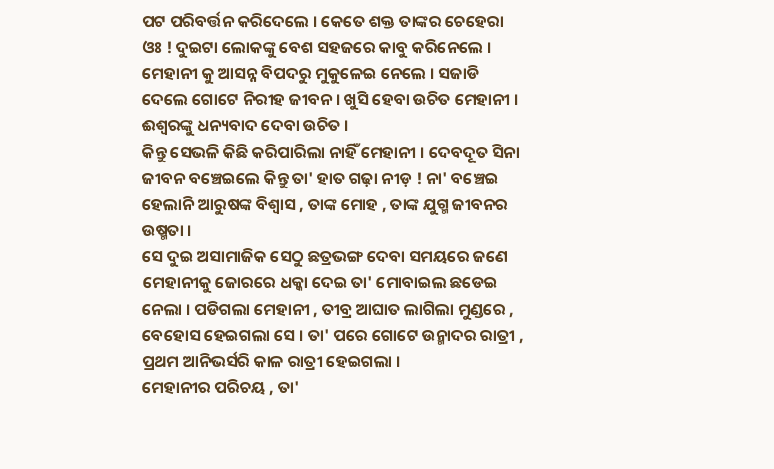ପଟ ପରିବର୍ତ୍ତନ କରିଦେଲେ । କେତେ ଶକ୍ତ ତାଙ୍କର ଚେହେରା ଓଃ ! ଦୁଇଟା ଲୋକଙ୍କୁ ବେଶ ସହଜରେ କାବୁ କରିନେଲେ । ମେହାନୀ କୁ ଆସନ୍ନ ବିପଦରୁ ମୁକୁଳେଇ ନେଲେ । ସଜାଡି ଦେଲେ ଗୋଟେ ନିରୀହ ଜୀବନ । ଖୁସି ହେବା ଉଚିତ ମେହାନୀ । ଈଶ୍ୱରଙ୍କୁ ଧନ୍ୟବାଦ ଦେବା ଉଚିତ ।
କିନ୍ତୁ ସେଭଳି କିଛି କରିପାରିଲା ନାହିଁ ମେହାନୀ । ଦେବଦୂତ ସିନା ଜୀବନ ବଞ୍ଚେଇଲେ କିନ୍ତୁ ତା' ହାତ ଗଢ଼ା ନୀଡ଼ ! ନା' ବଞ୍ଚେଇ ହେଲାନି ଆରୁଷଙ୍କ ବିଶ୍ୱାସ , ତାଙ୍କ ମୋହ , ତାଙ୍କ ଯୁଗ୍ମ ଜୀବନର ଉଷ୍ମତା ।
ସେ ଦୁଇ ଅସାମାଜିକ ସେଠୁ ଛତ୍ରଭଙ୍ଗ ଦେବା ସମୟରେ ଜଣେ ମେହାନୀକୁ ଜୋରରେ ଧକ୍କା ଦେଇ ତା' ମୋବାଇଲ ଛଡେଇ ନେଲା । ପଡିଗଲା ମେହାନୀ , ତୀବ୍ର ଆଘାତ ଲାଗିଲା ମୁଣ୍ଡରେ , ବେହୋସ ହେଇଗଲା ସେ । ତା' ପରେ ଗୋଟେ ଉନ୍ମାଦର ରାତ୍ରୀ , ପ୍ରଥମ ଆନିଭର୍ସରି କାଳ ରାତ୍ରୀ ହେଇଗଲା ।
ମେହାନୀର ପରିଚୟ , ତା'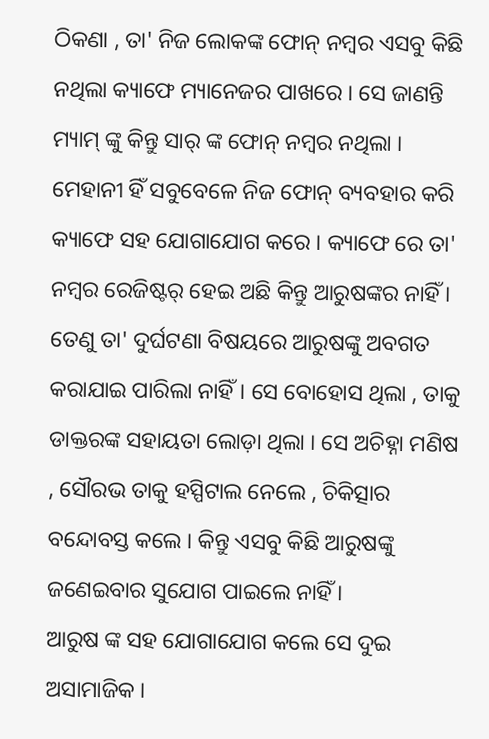ଠିକଣା , ତା' ନିଜ ଲୋକଙ୍କ ଫୋନ୍ ନମ୍ବର ଏସବୁ କିଛି ନଥିଲା କ୍ୟାଫେ ମ୍ୟାନେଜର ପାଖରେ । ସେ ଜାଣନ୍ତି ମ୍ୟାମ୍ ଙ୍କୁ କିନ୍ତୁ ସାର୍ ଙ୍କ ଫୋନ୍ ନମ୍ବର ନଥିଲା । ମେହାନୀ ହିଁ ସବୁବେଳେ ନିଜ ଫୋନ୍ ବ୍ୟବହାର କରି କ୍ୟାଫେ ସହ ଯୋଗାଯୋଗ କରେ । କ୍ୟାଫେ ରେ ତା' ନମ୍ବର ରେଜିଷ୍ଟର୍ ହେଇ ଅଛି କିନ୍ତୁ ଆରୁଷଙ୍କର ନାହିଁ । ତେଣୁ ତା' ଦୁର୍ଘଟଣା ବିଷୟରେ ଆରୁଷଙ୍କୁ ଅବଗତ କରାଯାଇ ପାରିଲା ନାହିଁ। ସେ ବୋହୋସ ଥିଲା , ତାକୁ ଡାକ୍ତରଙ୍କ ସହାୟତା ଲୋଡ଼ା ଥିଲା । ସେ ଅଚିହ୍ନା ମଣିଷ , ସୌରଭ ତାକୁ ହସ୍ପିଟାଲ ନେଲେ , ଚିକିତ୍ସାର ବନ୍ଦୋବସ୍ତ କଲେ । କିନ୍ତୁ ଏସବୁ କିଛି ଆରୁଷଙ୍କୁ ଜଣେଇବାର ସୁଯୋଗ ପାଇଲେ ନାହିଁ ।
ଆରୁଷ ଙ୍କ ସହ ଯୋଗାଯୋଗ କଲେ ସେ ଦୁଇ ଅସାମାଜିକ ।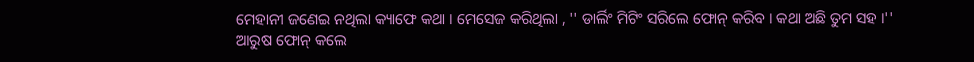ମେହାନୀ ଜଣେଇ ନଥିଲା କ୍ୟାଫେ କଥା । ମେସେଜ କରିଥିଲା , '' ଡାର୍ଲିଂ ମିଟିଂ ସରିଲେ ଫୋନ୍ କରିବ । କଥା ଅଛି ତୁମ ସହ ।''
ଆରୁଷ ଫୋନ୍ କଲେ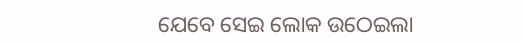ଯେବେ ସେଇ ଲୋକ ଉଠେଇଲା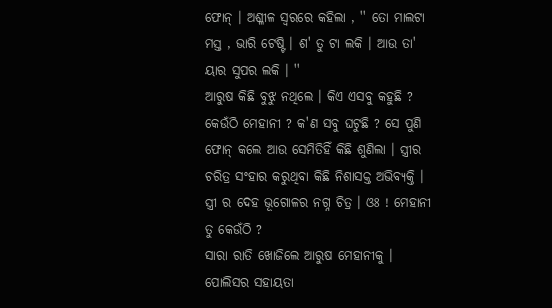ଫୋନ୍ । ଅଶ୍ଳୀଳ ସ୍ୱରରେ କହିଲା , '' ତୋ ମାଲଟା ମସ୍ତ , ଭାରି ଟେଷ୍ଟି । ଶ' ତୁ ଟା ଲକି । ଆଉ ତା' ୟାର ସୁପର ଲକି । ''
ଆରୁଷ କିଛି ବୁଝୁ ନଥିଲେ । କିଏ ଏସବୁ କହୁଛି ? କେଉଁଠି ମେହାନୀ ? କ'ଣ ସବୁ ଘଟୁଛି ? ସେ ପୁଣି ଫୋନ୍ କଲେ ଆଉ ସେମିତିହିଁ କିଛି ଶୁଣିଲା । ସ୍ତ୍ରୀର ଚରିତ୍ର ସଂହାର କରୁଥିବା କିଛି ନିଶାସକ୍ତ ଅଭିବ୍ୟକ୍ତି । ସ୍ତ୍ରୀ ର ଦେହ ଭୂଗୋଳର ନଗ୍ନ ଚିତ୍ର । ଓଃ ! ମେହାନୀ ତୁ କେଉଁଠି ?
ସାରା ରାତି ଖୋଜିଲେ ଆରୁଷ ମେହାନୀକୁ । ପୋଲିସର ସହାୟତା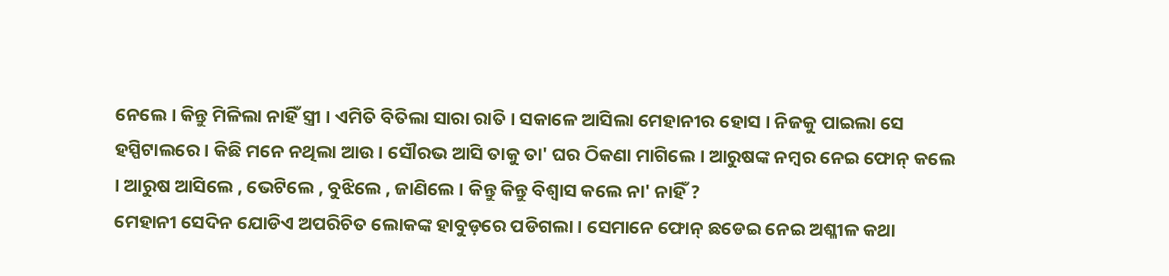ନେଲେ । କିନ୍ତୁ ମିଳିଲା ନାହିଁ ସ୍ତ୍ରୀ । ଏମିତି ବିତିଲା ସାରା ରାତି । ସକାଳେ ଆସିଲା ମେହାନୀର ହୋସ । ନିଜକୁ ପାଇଲା ସେ ହସ୍ପିଟାଲରେ । କିଛି ମନେ ନଥିଲା ଆଉ । ସୌରଭ ଆସି ତାକୁ ତା' ଘର ଠିକଣା ମାଗିଲେ । ଆରୁଷଙ୍କ ନମ୍ବର ନେଇ ଫୋନ୍ କଲେ । ଆରୁଷ ଆସିଲେ , ଭେଟିଲେ , ବୁଝିଲେ , ଜାଣିଲେ । କିନ୍ତୁ କିନ୍ତୁ ବିଶ୍ୱାସ କଲେ ନା' ନାହିଁ ?
ମେହାନୀ ସେଦିନ ଯୋଡିଏ ଅପରିଚିତ ଲୋକଙ୍କ ହାବୁଡ଼ରେ ପଡିଗଲା । ସେମାନେ ଫୋନ୍ ଛଡେଇ ନେଇ ଅଶ୍ଳୀଳ କଥା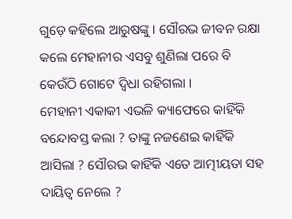ଗୁଡ଼େ କହିଲେ ଆରୁଷଙ୍କୁ । ସୌରଭ ଜୀବନ ରକ୍ଷା କଲେ ମେହାନୀର ଏସବୁ ଶୁଣିଲା ପରେ ବି କେଉଁଠି ଗୋଟେ ଦ୍ଵିଧା ରହିଗଲା ।
ମେହାନୀ ଏକାକୀ ଏଭଳି କ୍ୟାଫେରେ କାହିଁକି ବନ୍ଦୋବସ୍ତ କଲା ? ତାଙ୍କୁ ନଜଣେଇ କାହିଁକି ଆସିଲା ? ସୌରଭ କାହିଁକି ଏତେ ଆତ୍ମୀୟତା ସହ ଦାୟିତ୍ୱ ନେଲେ ?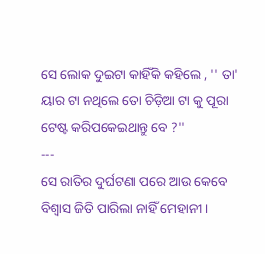ସେ ଲୋକ ଦୁଇଟା କାହିଁକି କହିଲେ , '' ତା' ୟାର ଟା ନଥିଲେ ତୋ ଚିଡ଼ିଆ ଟା କୁ ପୂରା ଟେଷ୍ଟ କରିପକେଇଥାନ୍ତୁ ବେ ?''
---
ସେ ରାତିର ଦୁର୍ଘଟଣା ପରେ ଆଉ କେବେ ବିଶ୍ୱାସ ଜିତି ପାରିଲା ନାହିଁ ମେହାନୀ ।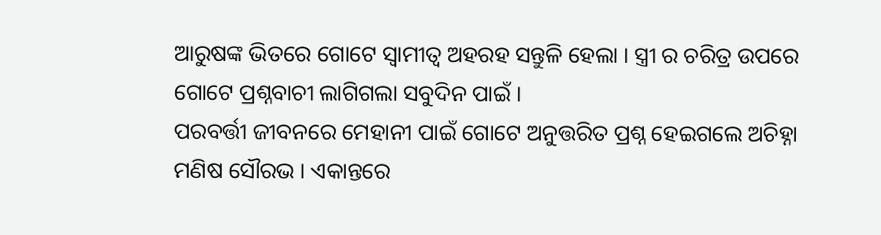ଆରୁଷଙ୍କ ଭିତରେ ଗୋଟେ ସ୍ୱାମୀତ୍ୱ ଅହରହ ସନ୍ତୁଳି ହେଲା । ସ୍ତ୍ରୀ ର ଚରିତ୍ର ଉପରେ ଗୋଟେ ପ୍ରଶ୍ନବାଚୀ ଲାଗିଗଲା ସବୁଦିନ ପାଇଁ ।
ପରବର୍ତ୍ତୀ ଜୀବନରେ ମେହାନୀ ପାଇଁ ଗୋଟେ ଅନୁତ୍ତରିତ ପ୍ରଶ୍ନ ହେଇଗଲେ ଅଚିହ୍ନା ମଣିଷ ସୌରଭ । ଏକାନ୍ତରେ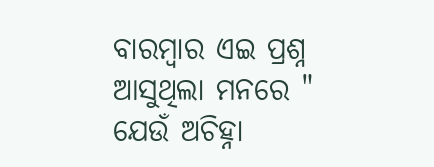ବାରମ୍ବାର ଏଇ ପ୍ରଶ୍ନ ଆସୁଥିଲା ମନରେ " ଯେଉଁ ଅଚିହ୍ନା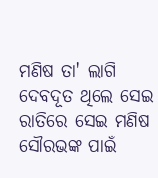ମଣିଷ ତା' ଲାଗି ଦେବଦୂତ ଥିଲେ ସେଇ ରାତିରେ ସେଇ ମଣିଷ ସୌରଭଙ୍କ ପାଇଁ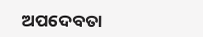ଅପଦେବତା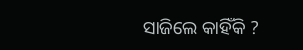ସାଜିଲେ କାହିଁକି ?